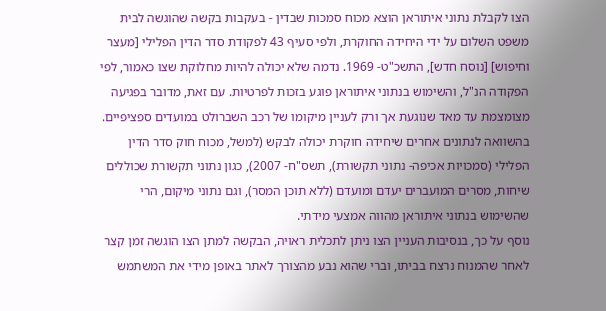הצו לקבלת נתוני איתוראן הוצא מכוח סמכות שבדין - בעקבות בקשה שהוגשה לבית משפט השלום על ידי היחידה החוקרת, ולפי סעיף 43 לפקודת סדר הדין הפלילי [מעצר וחיפוש] [נוסח חדש], התשכ"ט- 1969. נדמה שלא יכולה להיות מחלוקת שצו כאמור, לפי הפקודה הנ"ל, והשימוש בנתוני איתוראן פוגע בזכות לפרטיות. עם זאת, מדובר בפגיעה מצומצמת עד מאד שנוגעת אך ורק לעניין מיקומו של רכב השברולט במועדים ספציפיים. בהשוואה לנתונים אחרים שיחידה חוקרת יכולה לבקש (למשל, מכוח חוק סדר הדין הפלילי (סמכויות אכיפה- נתוני תקשורת), תשס"ח- 2007), כגון נתוני תקשורת שכוללים שיחות, מסרים המועברים יעדם ומועדם (ללא תוכן המסר), וגם נתוני מיקום, הרי שהשימוש בנתוני איתוראן מהווה אמצעי מידתי.
נוסף על כך, בנסיבות העניין הצו ניתן לתכלית ראויה, הבקשה למתן הצו הוגשה זמן קצר לאחר שהמנוח נרצח בביתו, וברי שהוא נבע מהצורך לאתר באופן מידי את המשתמש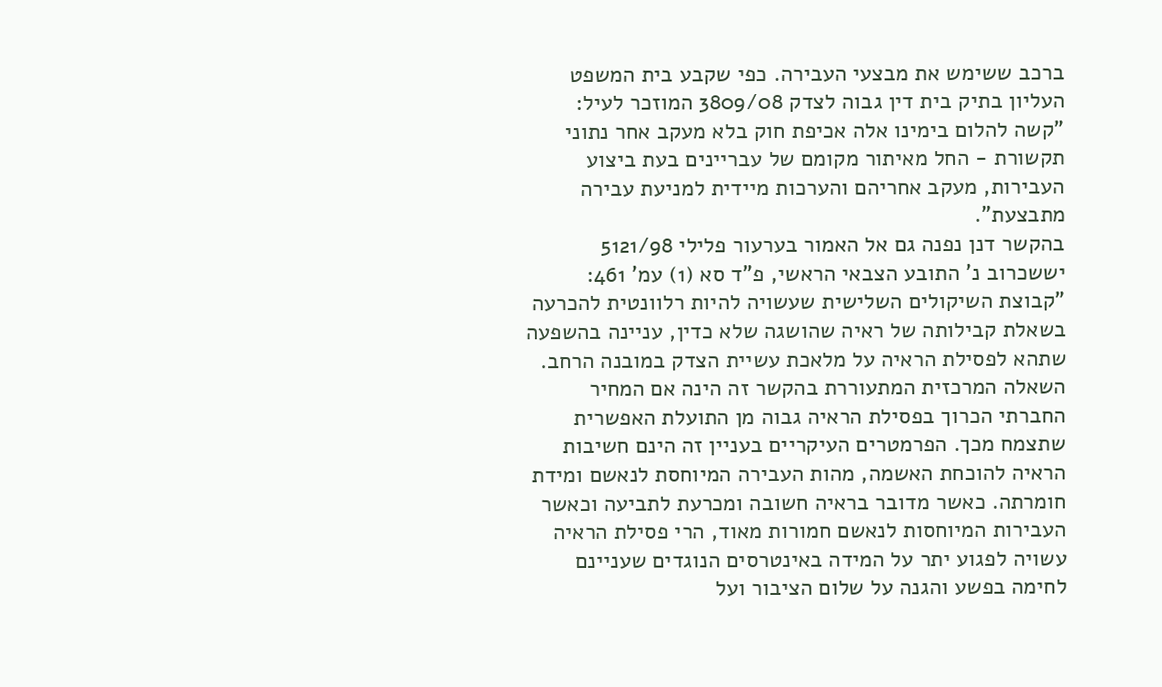ברכב ששימש את מבצעי העבירה. כפי שקבע בית המשפט העליון בתיק בית דין גבוה לצדק 3809/08 המוזכר לעיל:
"קשה להלום בימינו אלה אכיפת חוק בלא מעקב אחר נתוני תקשורת - החל מאיתור מקומם של עבריינים בעת ביצוע העבירות, מעקב אחריהם והערכות מיידית למניעת עבירה מתבצעת".
בהקשר דנן נפנה גם אל האמור בערעור פלילי 5121/98 יששכרוב נ' התובע הצבאי הראשי, פ"ד סא (1) עמ' 461:
"קבוצת השיקולים השלישית שעשויה להיות רלוונטית להכרעה בשאלת קבילותה של ראיה שהושגה שלא כדין, עניינה בהשפעה שתהא לפסילת הראיה על מלאכת עשיית הצדק במובנה הרחב. השאלה המרכזית המתעוררת בהקשר זה הינה אם המחיר החברתי הכרוך בפסילת הראיה גבוה מן התועלת האפשרית שתצמח מכך. הפרמטרים העיקריים בעניין זה הינם חשיבות הראיה להוכחת האשמה, מהות העבירה המיוחסת לנאשם ומידת חומרתה. כאשר מדובר בראיה חשובה ומכרעת לתביעה וכאשר העבירות המיוחסות לנאשם חמורות מאוד, הרי פסילת הראיה עשויה לפגוע יתר על המידה באינטרסים הנוגדים שעניינם לחימה בפשע והגנה על שלום הציבור ועל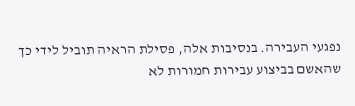נפגעי העבירה. בנסיבות אלה, פסילת הראיה תוביל לידי כך שהאשם בביצוע עבירות חמורות לא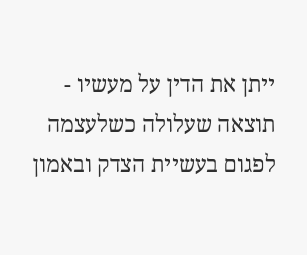ייתן את הדין על מעשיו - תוצאה שעלולה כשלעצמה לפגום בעשיית הצדק ובאמון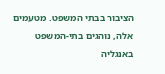הציבור בבתי המשפט. מטעמים אלה, נוהגים בתי-המשפט באנגליה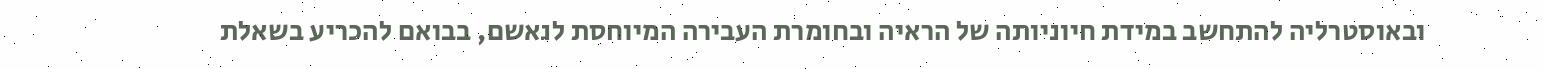ובאוסטרליה להתחשב במידת חיוניותה של הראיה ובחומרת העבירה המיוחסת לנאשם, בבואם להכריע בשאלת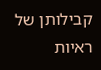קבילותן של ראיות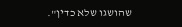שהושגו שלא כדין".